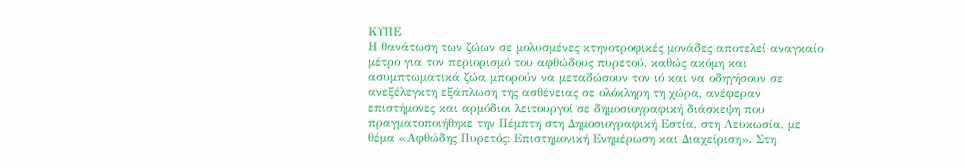ΚΥΠΕ
Η θανάτωση των ζώων σε μολυσμένες κτηνοτροφικές μονάδες αποτελεί αναγκαίο μέτρο για τον περιορισμό του αφθώδους πυρετού, καθώς ακόμη και ασυμπτωματικά ζώα μπορούν να μεταδώσουν τον ιό και να οδηγήσουν σε ανεξέλεγκτη εξάπλωση της ασθένειας σε ολόκληρη τη χώρα, ανέφεραν επιστήμονες και αρμόδιοι λειτουργοί σε δημοσιογραφική διάσκεψη που πραγματοποιήθηκε την Πέμπτη στη Δημοσιογραφική Εστία, στη Λευκωσία, με θέμα «Αφθώδης Πυρετός: Επιστημονική Ενημέρωση και Διαχείριση». Στη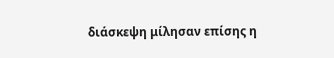διάσκεψη μίλησαν επίσης η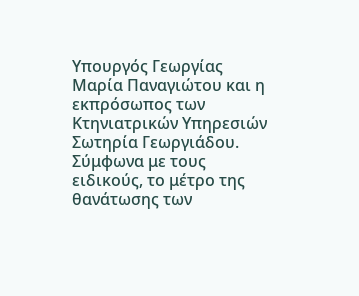Υπουργός Γεωργίας Μαρία Παναγιώτου και η εκπρόσωπος των Κτηνιατρικών Υπηρεσιών Σωτηρία Γεωργιάδου.
Σύμφωνα με τους ειδικούς, το μέτρο της θανάτωσης των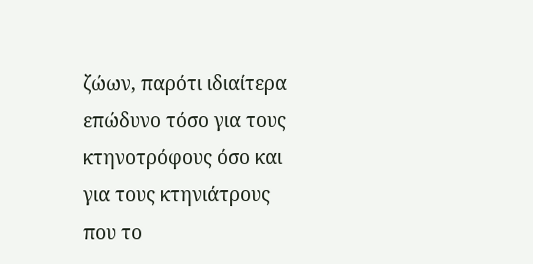ζώων, παρότι ιδιαίτερα επώδυνο τόσο για τους κτηνοτρόφους όσο και για τους κτηνιάτρους που το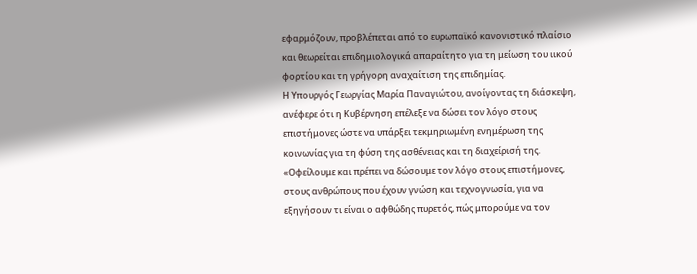εφαρμόζουν, προβλέπεται από το ευρωπαϊκό κανονιστικό πλαίσιο και θεωρείται επιδημιολογικά απαραίτητο για τη μείωση του ιικού φορτίου και τη γρήγορη αναχαίτιση της επιδημίας.
Η Υπουργός Γεωργίας Μαρία Παναγιώτου, ανοίγοντας τη διάσκεψη, ανέφερε ότι η Κυβέρνηση επέλεξε να δώσει τον λόγο στους επιστήμονες ώστε να υπάρξει τεκμηριωμένη ενημέρωση της κοινωνίας για τη φύση της ασθένειας και τη διαχείρισή της.
«Οφείλουμε και πρέπει να δώσουμε τον λόγο στους επιστήμονες, στους ανθρώπους που έχουν γνώση και τεχνογνωσία, για να εξηγήσουν τι είναι ο αφθώδης πυρετός, πώς μπορούμε να τον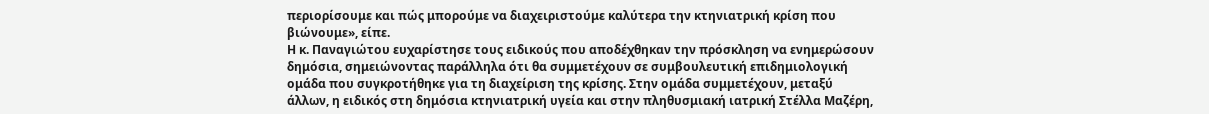περιορίσουμε και πώς μπορούμε να διαχειριστούμε καλύτερα την κτηνιατρική κρίση που βιώνουμε», είπε.
Η κ. Παναγιώτου ευχαρίστησε τους ειδικούς που αποδέχθηκαν την πρόσκληση να ενημερώσουν δημόσια, σημειώνοντας παράλληλα ότι θα συμμετέχουν σε συμβουλευτική επιδημιολογική ομάδα που συγκροτήθηκε για τη διαχείριση της κρίσης. Στην ομάδα συμμετέχουν, μεταξύ άλλων, η ειδικός στη δημόσια κτηνιατρική υγεία και στην πληθυσμιακή ιατρική Στέλλα Μαζέρη,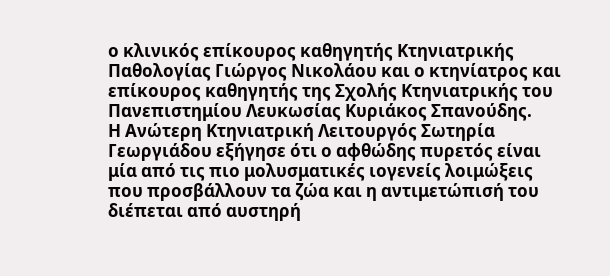ο κλινικός επίκουρος καθηγητής Κτηνιατρικής Παθολογίας Γιώργος Νικολάου και ο κτηνίατρος και επίκουρος καθηγητής της Σχολής Κτηνιατρικής του Πανεπιστημίου Λευκωσίας Κυριάκος Σπανούδης.
Η Ανώτερη Κτηνιατρική Λειτουργός Σωτηρία Γεωργιάδου εξήγησε ότι ο αφθώδης πυρετός είναι μία από τις πιο μολυσματικές ιογενείς λοιμώξεις που προσβάλλουν τα ζώα και η αντιμετώπισή του διέπεται από αυστηρή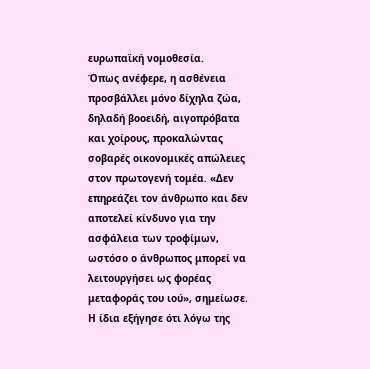ευρωπαϊκή νομοθεσία.
Όπως ανέφερε, η ασθένεια προσβάλλει μόνο δίχηλα ζώα, δηλαδή βοοειδή, αιγοπρόβατα και χοίρους, προκαλώντας σοβαρές οικονομικές απώλειες στον πρωτογενή τομέα. «Δεν επηρεάζει τον άνθρωπο και δεν αποτελεί κίνδυνο για την ασφάλεια των τροφίμων, ωστόσο ο άνθρωπος μπορεί να λειτουργήσει ως φορέας μεταφοράς του ιού», σημείωσε.
Η ίδια εξήγησε ότι λόγω της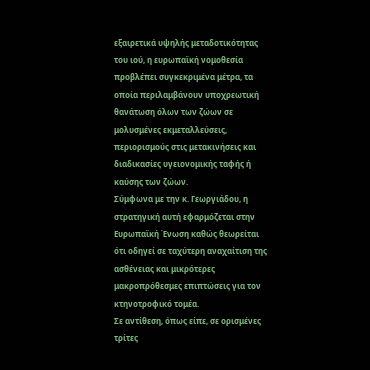εξαιρετικά υψηλής μεταδοτικότητας του ιού, η ευρωπαϊκή νομοθεσία προβλέπει συγκεκριμένα μέτρα, τα οποία περιλαμβάνουν υποχρεωτική θανάτωση όλων των ζώων σε μολυσμένες εκμεταλλεύσεις, περιορισμούς στις μετακινήσεις και διαδικασίες υγειονομικής ταφής ή καύσης των ζώων.
Σύμφωνα με την κ. Γεωργιάδου, η στρατηγική αυτή εφαρμόζεται στην Ευρωπαϊκή Ένωση καθώς θεωρείται ότι οδηγεί σε ταχύτερη αναχαίτιση της ασθένειας και μικρότερες μακροπρόθεσμες επιπτώσεις για τον κτηνοτροφικό τομέα.
Σε αντίθεση, όπως είπε, σε ορισμένες τρίτες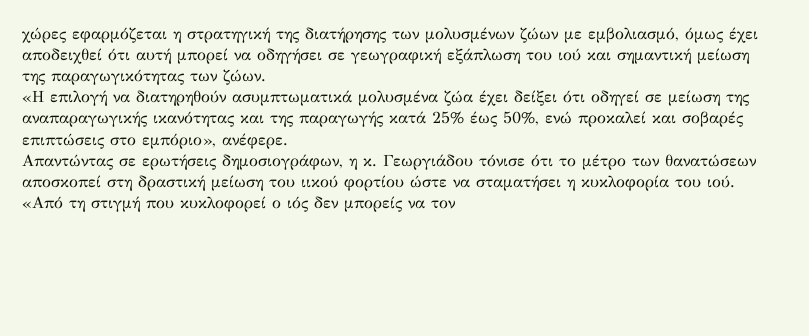χώρες εφαρμόζεται η στρατηγική της διατήρησης των μολυσμένων ζώων με εμβολιασμό, όμως έχει αποδειχθεί ότι αυτή μπορεί να οδηγήσει σε γεωγραφική εξάπλωση του ιού και σημαντική μείωση της παραγωγικότητας των ζώων.
«Η επιλογή να διατηρηθούν ασυμπτωματικά μολυσμένα ζώα έχει δείξει ότι οδηγεί σε μείωση της αναπαραγωγικής ικανότητας και της παραγωγής κατά 25% έως 50%, ενώ προκαλεί και σοβαρές επιπτώσεις στο εμπόριο», ανέφερε.
Απαντώντας σε ερωτήσεις δημοσιογράφων, η κ. Γεωργιάδου τόνισε ότι το μέτρο των θανατώσεων αποσκοπεί στη δραστική μείωση του ιικού φορτίου ώστε να σταματήσει η κυκλοφορία του ιού.
«Από τη στιγμή που κυκλοφορεί ο ιός δεν μπορείς να τον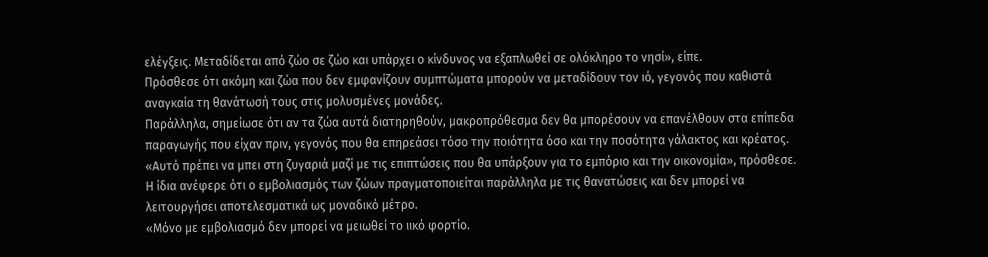ελέγξεις. Μεταδίδεται από ζώο σε ζώο και υπάρχει ο κίνδυνος να εξαπλωθεί σε ολόκληρο το νησί», είπε.
Πρόσθεσε ότι ακόμη και ζώα που δεν εμφανίζουν συμπτώματα μπορούν να μεταδίδουν τον ιό, γεγονός που καθιστά αναγκαία τη θανάτωσή τους στις μολυσμένες μονάδες.
Παράλληλα, σημείωσε ότι αν τα ζώα αυτά διατηρηθούν, μακροπρόθεσμα δεν θα μπορέσουν να επανέλθουν στα επίπεδα παραγωγής που είχαν πριν, γεγονός που θα επηρεάσει τόσο την ποιότητα όσο και την ποσότητα γάλακτος και κρέατος.
«Αυτό πρέπει να μπει στη ζυγαριά μαζί με τις επιπτώσεις που θα υπάρξουν για το εμπόριο και την οικονομία», πρόσθεσε.
Η ίδια ανέφερε ότι ο εμβολιασμός των ζώων πραγματοποιείται παράλληλα με τις θανατώσεις και δεν μπορεί να λειτουργήσει αποτελεσματικά ως μοναδικό μέτρο.
«Μόνο με εμβολιασμό δεν μπορεί να μειωθεί το ιικό φορτίο.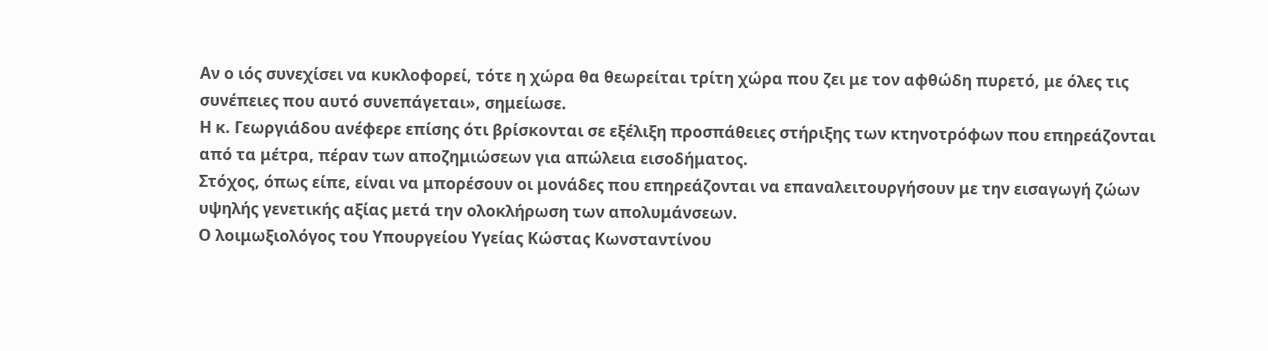Αν ο ιός συνεχίσει να κυκλοφορεί, τότε η χώρα θα θεωρείται τρίτη χώρα που ζει με τον αφθώδη πυρετό, με όλες τις συνέπειες που αυτό συνεπάγεται», σημείωσε.
Η κ. Γεωργιάδου ανέφερε επίσης ότι βρίσκονται σε εξέλιξη προσπάθειες στήριξης των κτηνοτρόφων που επηρεάζονται από τα μέτρα, πέραν των αποζημιώσεων για απώλεια εισοδήματος.
Στόχος, όπως είπε, είναι να μπορέσουν οι μονάδες που επηρεάζονται να επαναλειτουργήσουν με την εισαγωγή ζώων υψηλής γενετικής αξίας μετά την ολοκλήρωση των απολυμάνσεων.
Ο λοιμωξιολόγος του Υπουργείου Υγείας Κώστας Κωνσταντίνου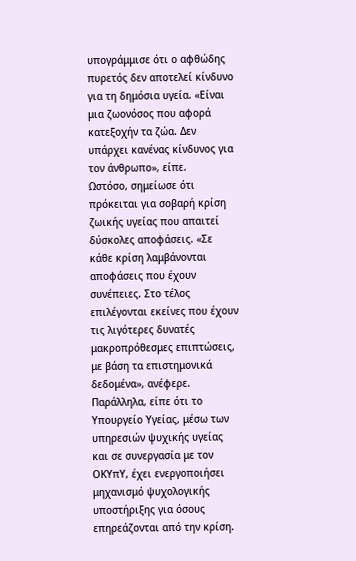υπογράμμισε ότι ο αφθώδης πυρετός δεν αποτελεί κίνδυνο για τη δημόσια υγεία. «Είναι μια ζωονόσος που αφορά κατεξοχήν τα ζώα. Δεν υπάρχει κανένας κίνδυνος για τον άνθρωπο», είπε.
Ωστόσο, σημείωσε ότι πρόκειται για σοβαρή κρίση ζωικής υγείας που απαιτεί δύσκολες αποφάσεις. «Σε κάθε κρίση λαμβάνονται αποφάσεις που έχουν συνέπειες. Στο τέλος επιλέγονται εκείνες που έχουν τις λιγότερες δυνατές μακροπρόθεσμες επιπτώσεις, με βάση τα επιστημονικά δεδομένα», ανέφερε.
Παράλληλα, είπε ότι το Υπουργείο Υγείας, μέσω των υπηρεσιών ψυχικής υγείας και σε συνεργασία με τον ΟΚΥπΥ, έχει ενεργοποιήσει μηχανισμό ψυχολογικής υποστήριξης για όσους επηρεάζονται από την κρίση.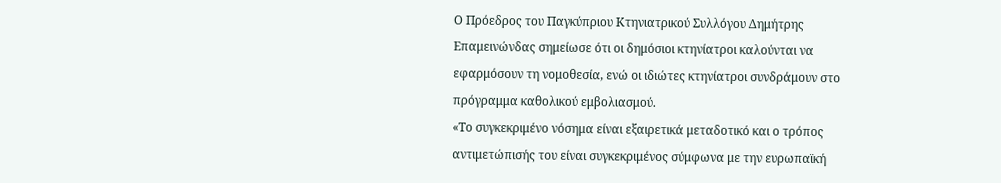Ο Πρόεδρος του Παγκύπριου Κτηνιατρικού Συλλόγου Δημήτρης Επαμεινώνδας σημείωσε ότι οι δημόσιοι κτηνίατροι καλούνται να εφαρμόσουν τη νομοθεσία, ενώ οι ιδιώτες κτηνίατροι συνδράμουν στο πρόγραμμα καθολικού εμβολιασμού.
«Το συγκεκριμένο νόσημα είναι εξαιρετικά μεταδοτικό και ο τρόπος αντιμετώπισής του είναι συγκεκριμένος σύμφωνα με την ευρωπαϊκή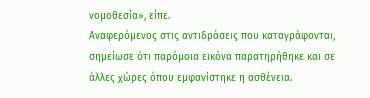νομοθεσία», είπε.
Αναφερόμενος στις αντιδράσεις που καταγράφονται, σημείωσε ότι παρόμοια εικόνα παρατηρήθηκε και σε άλλες χώρες όπου εμφανίστηκε η ασθένεια.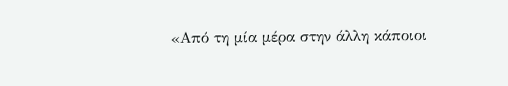«Από τη μία μέρα στην άλλη κάποιοι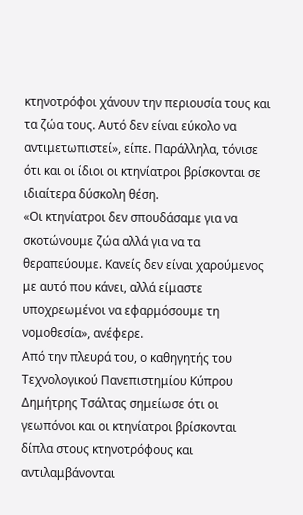κτηνοτρόφοι χάνουν την περιουσία τους και τα ζώα τους. Αυτό δεν είναι εύκολο να αντιμετωπιστεί», είπε. Παράλληλα, τόνισε ότι και οι ίδιοι οι κτηνίατροι βρίσκονται σε ιδιαίτερα δύσκολη θέση.
«Οι κτηνίατροι δεν σπουδάσαμε για να σκοτώνουμε ζώα αλλά για να τα θεραπεύουμε. Κανείς δεν είναι χαρούμενος με αυτό που κάνει, αλλά είμαστε υποχρεωμένοι να εφαρμόσουμε τη νομοθεσία», ανέφερε.
Από την πλευρά του, ο καθηγητής του Τεχνολογικού Πανεπιστημίου Κύπρου Δημήτρης Τσάλτας σημείωσε ότι οι γεωπόνοι και οι κτηνίατροι βρίσκονται δίπλα στους κτηνοτρόφους και αντιλαμβάνονται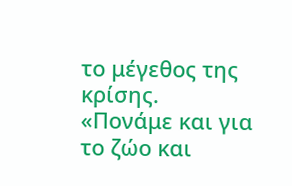το μέγεθος της κρίσης.
«Πονάμε και για το ζώο και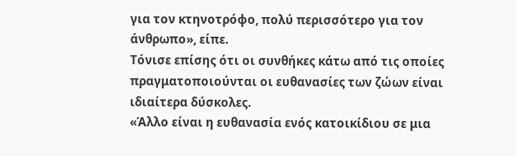για τον κτηνοτρόφο, πολύ περισσότερο για τον άνθρωπο», είπε.
Τόνισε επίσης ότι οι συνθήκες κάτω από τις οποίες πραγματοποιούνται οι ευθανασίες των ζώων είναι ιδιαίτερα δύσκολες.
«Άλλο είναι η ευθανασία ενός κατοικίδιου σε μια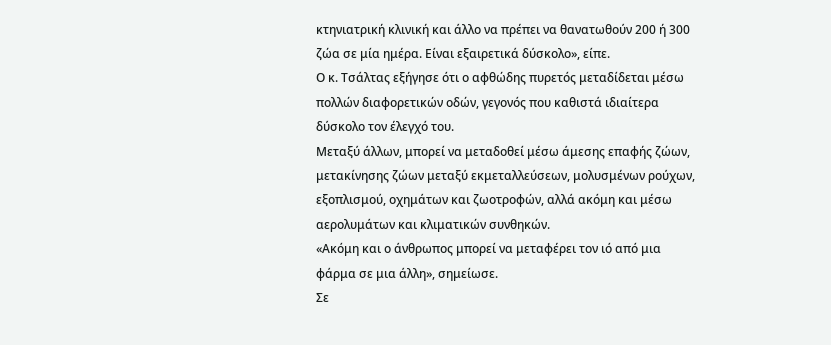κτηνιατρική κλινική και άλλο να πρέπει να θανατωθούν 200 ή 300 ζώα σε μία ημέρα. Είναι εξαιρετικά δύσκολο», είπε.
Ο κ. Τσάλτας εξήγησε ότι ο αφθώδης πυρετός μεταδίδεται μέσω πολλών διαφορετικών οδών, γεγονός που καθιστά ιδιαίτερα δύσκολο τον έλεγχό του.
Μεταξύ άλλων, μπορεί να μεταδοθεί μέσω άμεσης επαφής ζώων, μετακίνησης ζώων μεταξύ εκμεταλλεύσεων, μολυσμένων ρούχων, εξοπλισμού, οχημάτων και ζωοτροφών, αλλά ακόμη και μέσω αερολυμάτων και κλιματικών συνθηκών.
«Ακόμη και ο άνθρωπος μπορεί να μεταφέρει τον ιό από μια φάρμα σε μια άλλη», σημείωσε.
Σε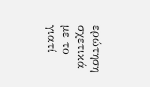ερώτηση σχετικά με το γιατί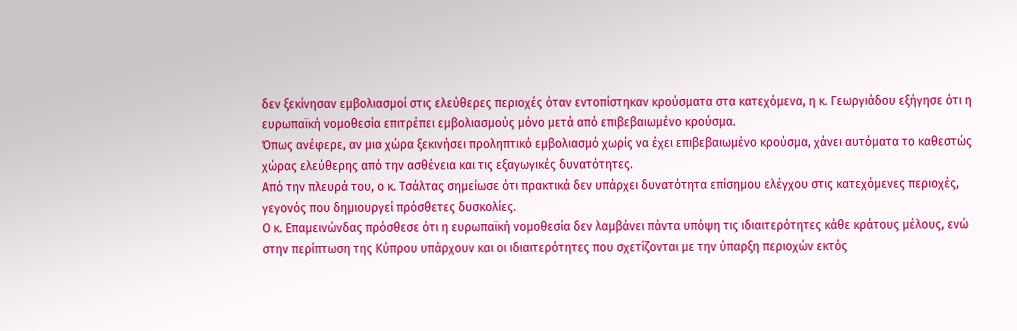δεν ξεκίνησαν εμβολιασμοί στις ελεύθερες περιοχές όταν εντοπίστηκαν κρούσματα στα κατεχόμενα, η κ. Γεωργιάδου εξήγησε ότι η ευρωπαϊκή νομοθεσία επιτρέπει εμβολιασμούς μόνο μετά από επιβεβαιωμένο κρούσμα.
Όπως ανέφερε, αν μια χώρα ξεκινήσει προληπτικό εμβολιασμό χωρίς να έχει επιβεβαιωμένο κρούσμα, χάνει αυτόματα το καθεστώς χώρας ελεύθερης από την ασθένεια και τις εξαγωγικές δυνατότητες.
Από την πλευρά του, ο κ. Τσάλτας σημείωσε ότι πρακτικά δεν υπάρχει δυνατότητα επίσημου ελέγχου στις κατεχόμενες περιοχές, γεγονός που δημιουργεί πρόσθετες δυσκολίες.
Ο κ. Επαμεινώνδας πρόσθεσε ότι η ευρωπαϊκή νομοθεσία δεν λαμβάνει πάντα υπόψη τις ιδιαιτερότητες κάθε κράτους μέλους, ενώ στην περίπτωση της Κύπρου υπάρχουν και οι ιδιαιτερότητες που σχετίζονται με την ύπαρξη περιοχών εκτός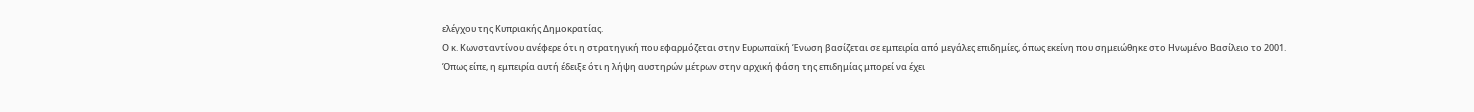ελέγχου της Κυπριακής Δημοκρατίας.
Ο κ. Κωνσταντίνου ανέφερε ότι η στρατηγική που εφαρμόζεται στην Ευρωπαϊκή Ένωση βασίζεται σε εμπειρία από μεγάλες επιδημίες, όπως εκείνη που σημειώθηκε στο Ηνωμένο Βασίλειο το 2001.
Όπως είπε, η εμπειρία αυτή έδειξε ότι η λήψη αυστηρών μέτρων στην αρχική φάση της επιδημίας μπορεί να έχει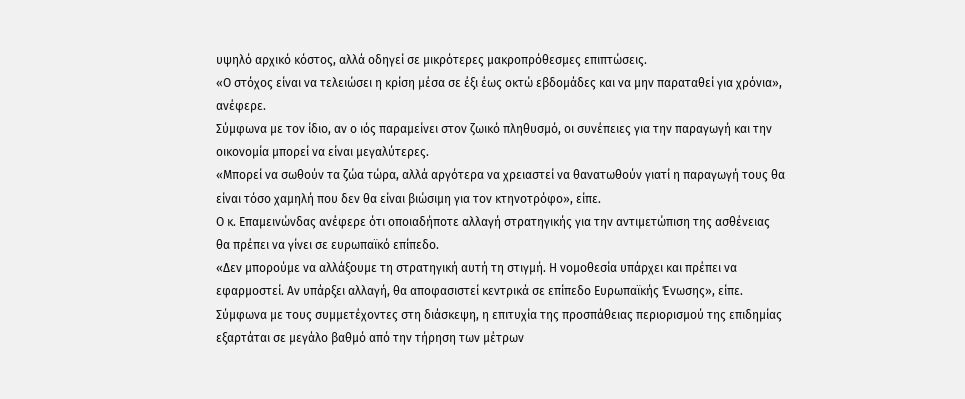υψηλό αρχικό κόστος, αλλά οδηγεί σε μικρότερες μακροπρόθεσμες επιπτώσεις.
«Ο στόχος είναι να τελειώσει η κρίση μέσα σε έξι έως οκτώ εβδομάδες και να μην παραταθεί για χρόνια», ανέφερε.
Σύμφωνα με τον ίδιο, αν ο ιός παραμείνει στον ζωικό πληθυσμό, οι συνέπειες για την παραγωγή και την οικονομία μπορεί να είναι μεγαλύτερες.
«Μπορεί να σωθούν τα ζώα τώρα, αλλά αργότερα να χρειαστεί να θανατωθούν γιατί η παραγωγή τους θα είναι τόσο χαμηλή που δεν θα είναι βιώσιμη για τον κτηνοτρόφο», είπε.
Ο κ. Επαμεινώνδας ανέφερε ότι οποιαδήποτε αλλαγή στρατηγικής για την αντιμετώπιση της ασθένειας θα πρέπει να γίνει σε ευρωπαϊκό επίπεδο.
«Δεν μπορούμε να αλλάξουμε τη στρατηγική αυτή τη στιγμή. Η νομοθεσία υπάρχει και πρέπει να εφαρμοστεί. Αν υπάρξει αλλαγή, θα αποφασιστεί κεντρικά σε επίπεδο Ευρωπαϊκής Ένωσης», είπε.
Σύμφωνα με τους συμμετέχοντες στη διάσκεψη, η επιτυχία της προσπάθειας περιορισμού της επιδημίας εξαρτάται σε μεγάλο βαθμό από την τήρηση των μέτρων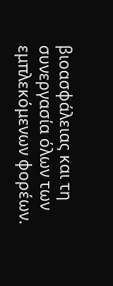βιοασφάλειας και τη συνεργασία όλων των εμπλεκόμενων φορέων.